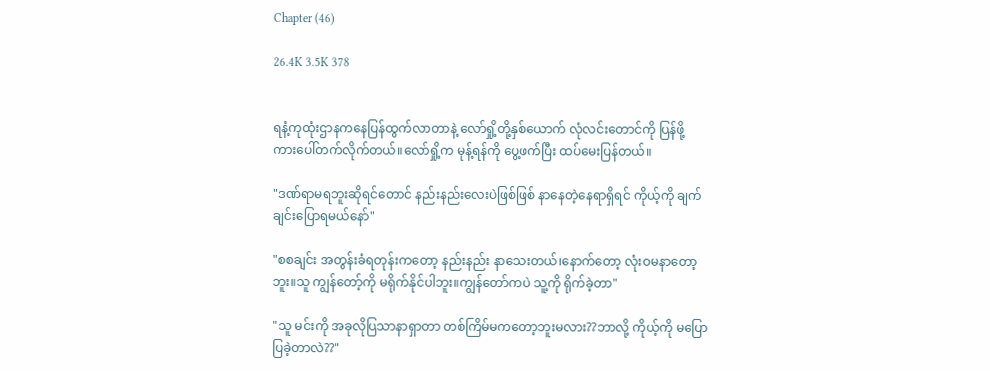Chapter (46)

26.4K 3.5K 378


ရနံ့ကုထုံးဌာနကနေပြန်ထွက်လာတာနဲ့ လော်ရှို့တို့နှစ်ယောက် လုံလင်းတောင်ကို ပြန်ဖို့ ကားပေါ်တက်လိုက်တယ်။လော်ရှို့က မုန့်ရန်ကို ပွေ့ဖက်ပြီး ထပ်မေးပြန်တယ်။

"ဒဏ်ရာမရဘူးဆိုရင်တောင် နည်းနည်းလေးပဲဖြစ်ဖြစ် နာနေတဲ့နေရာရှိရင် ကိုယ့်ကို ချက်ချင်းပြောရမယ်နော်"

"စစချင်း အတွန်းခံရတုန်းကတော့ နည်းနည်း နာသေးတယ်၊နောက်တော့ လုံးဝမနာတော့ဘူး။သူ ကျွန်တော့်ကို မရိုက်နိုင်ပါဘူး။ကျွန်တော်ကပဲ သူ့ကို ရိုက်ခဲ့တာ"

"သူ မင်းကို အခုလိုပြသာနာရှာတာ တစ်ကြိမ်မကတော့ဘူးမလား??ဘာလို့ ကိုယ့်ကို မပြောပြခဲ့တာလဲ??"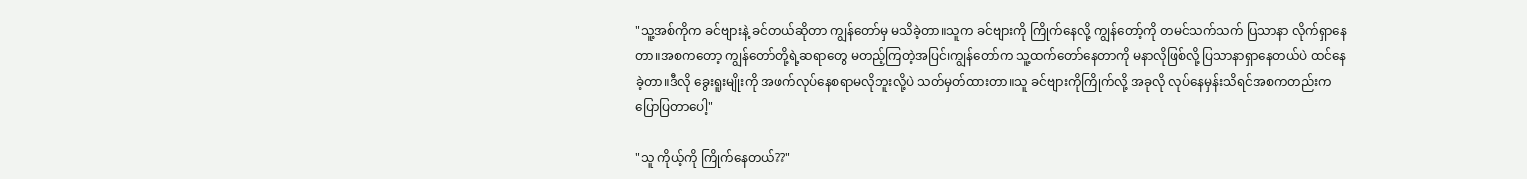"သူ့အစ်ကိုက ခင်ဗျားနဲ့ ခင်တယ်ဆိုတာ ကျွန်တော်မှ မသိခဲ့တာ။သူက ခင်ဗျားကို ကြိုက်နေလို့ ကျွန်တော့်ကို တမင်သက်သက် ပြသာနာ လိုက်ရှာနေတာ။အစကတော့ ကျွန်တော်တို့ရဲ့ဆရာတွေ မတည့်ကြတဲ့အပြင်၊ကျွန်တော်က သူ့ထက်တော်နေတာကို မနာလိုဖြစ်လို့ ပြသာနာရှာနေတယ်ပဲ ထင်နေခဲ့တာ။ဒီလို ခွေးရူးမျိုးကို အဖက်လုပ်နေစရာမလိုဘူးလို့ပဲ သတ်မှတ်ထားတာ။သူ ခင်ဗျားကိုကြိုက်လို့ အခုလို လုပ်နေမှန်းသိရင်အစကတည်းက ပြောပြတာပေါ့"

"သူ ကိုယ့်ကို ကြိုက်နေတယ်??"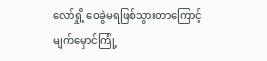လော်ရှို့ ဝေခွဲမရဖြစ်သွားတာကြောင့် မျက်မှောင်ကြုံ့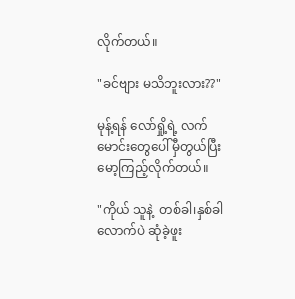လိုက်တယ်။

"ခင်ဗျား မသိဘူးလား??"

မုန့်ရန် လော်ရှို့ရဲ့ လက်မောင်းတွေပေါ်မှီတွယ်ပြီး မော့ကြည့်လိုက်တယ်။

"ကိုယ် သူနဲ့  တစ်ခါ၊နှစ်ခါလောက်ပဲ ဆုံခဲ့ဖူး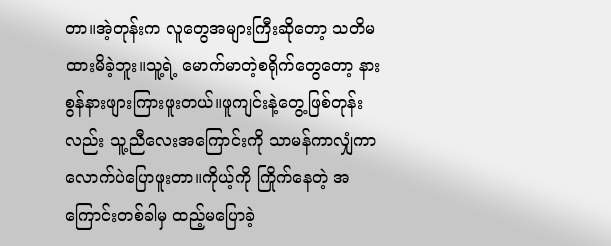တာ။အဲ့တုန်းက လူတွေအများကြီးဆိုတော့ သတိမထားမိခဲ့ဘူး။သူ့ရဲ့ မောက်မာတဲ့စရိုက်တွေတော့ နားစွန်နားဖျားကြားဖူးတယ်။ဖူကျင်းနဲ့တွေ့ဖြစ်တုန်းလည်း သူ့ညီလေးအကြောင်းကို သာမန်ကာလျှံကာလောက်ပဲပြောဖူးတာ။ကိုယ့်ကို ကြိုက်နေတဲ့ အကြောင်းတစ်ခါမှ ထည့်မပြောခဲ့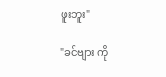ဖူးဘူး"

"ခင်ဗျား ကို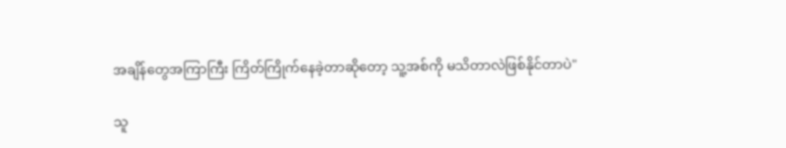အချိန်တွေအကြာကြီး ကြိတ်ကြိုက်နေခဲ့တာဆိုတော့ သူ့အစ်ကို မသိတာလဲဖြစ်နိုင်တာပဲ"

သူ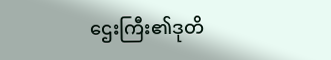ဌေးကြီး၏ဒုတိ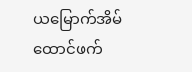ယမြောက်အိမ်ထောင်ဖက်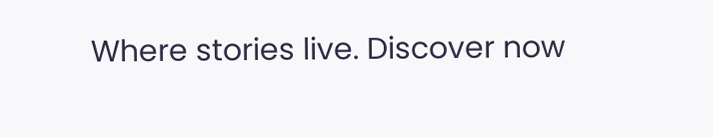Where stories live. Discover now